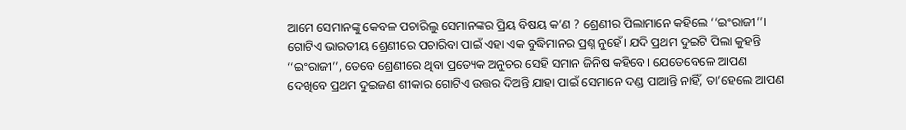ଆମେ ସେମାନଙ୍କୁ କେବଳ ପଚାରିଲୁ ସେମାନଙ୍କର ପ୍ରିୟ ବିଷୟ କ’ଣ ? ଶ୍ରେଣୀର ପିଲାମାନେ କହିଲେ ‘‘ଇଂରାଜୀ’’। ଗୋଟିଏ ଭାରତୀୟ ଶ୍ରେଣୀରେ ପଚାରିବା ପାଇଁ ଏହା ଏକ ବୁଦ୍ଧିମାନର ପ୍ରଶ୍ନ ନୁହେଁ। ଯଦି ପ୍ରଥମ ଦୁଇଟି ପିଲା କୁହନ୍ତି ‘‘ଇଂରାଜୀ’’, ତେବେ ଶ୍ରେଣୀରେ ଥିବା ପ୍ରତ୍ୟେକ ଅନୁଚର ସେହି ସମାନ ଜିନିଷ କହିବେ। ଯେତେବେଳେ ଆପଣ ଦେଖିବେ ପ୍ରଥମ ଦୁଇଜଣ ଶୀକାର ଗୋଟିଏ ଉତ୍ତର ଦିଅନ୍ତି ଯାହା ପାଇଁ ସେମାନେ ଦଣ୍ଡ ପାଆନ୍ତି ନାହିଁ, ତା’ହେଲେ ଆପଣ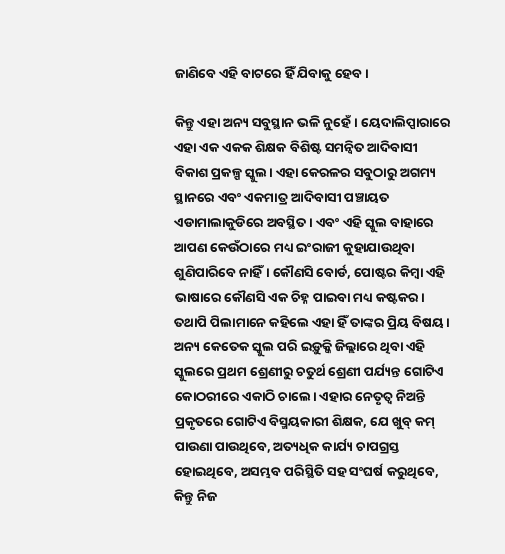ଜାଣିବେ ଏହି ବାଟରେ ହିଁ ଯିବାକୁ ହେବ।

କିନ୍ତୁ ଏହା ଅନ୍ୟ ସବୁସ୍ଥାନ ଭଳି ନୁହେଁ। ୟେଦାଲିପ୍ପାରାରେ ଏହା ଏକ ଏକକ ଶିକ୍ଷକ ବିଶିଷ୍ଟ ସମନ୍ୱିତ ଆଦିବାସୀ ବିକାଶ ପ୍ରକଳ୍ପ ସ୍କୁଲ। ଏହା କେରଳର ସବୁଠାରୁ ଅଗମ୍ୟ ସ୍ଥାନରେ ଏବଂ ଏକମାତ୍ର ଆଦିବାସୀ ପଞ୍ଚାୟତ ଏଡାମାଲାକୁଡିରେ ଅବସ୍ଥିତ। ଏବଂ ଏହି ସ୍କୁଲ ବାହାରେ ଆପଣ କେଉଁଠାରେ ମଧ୍ୟ ଇଂରାଜୀ କୁହାଯାଉଥିବା ଶୁଣିପାରିବେ ନାହିଁ। କୌଣସି ବୋର୍ଡ, ପୋଷ୍ଟର କିମ୍ବା ଏହି ଭାଷାରେ କୌଣସି ଏକ ଚିହ୍ନ ପାଇବା ମଧ୍ୟ କଷ୍ଟକର। ତଥାପି ପିଲାମାନେ କହିଲେ ଏହା ହିଁ ତାଙ୍କର ପ୍ରିୟ ବିଷୟ। ଅନ୍ୟ କେତେକ ସ୍କୁଲ ପରି ଇଡ଼ୁକ୍କି ଜିଲ୍ଲାରେ ଥିବା ଏହି ସ୍କୁଲରେ ପ୍ରଥମ ଶ୍ରେଣୀରୁ ଚତୁର୍ଥ ଶ୍ରେଣୀ ପର୍ଯ୍ୟନ୍ତ ଗୋଟିଏ କୋଠରୀରେ ଏକାଠି ଚାଲେ। ଏହାର ନେତୃତ୍ୱ ନିଅନ୍ତି ପ୍ରକୃତରେ ଗୋଟିଏ ବିସ୍ମୟକାରୀ ଶିକ୍ଷକ, ଯେ ଖୁବ୍‌ କମ୍‌ ପାଉଣା ପାଉଥିବେ, ଅତ୍ୟଧିକ କାର୍ଯ୍ୟ ଚାପଗ୍ରସ୍ତ ହୋଇଥିବେ, ଅସମ୍ଭବ ପରିସ୍ଥିତି ସହ ସଂଘର୍ଷ କରୁଥିବେ, କିନ୍ତୁ ନିଜ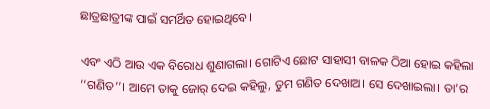ଛାତ୍ରଛାତ୍ରୀଙ୍କ ପାଇଁ ସମର୍ଥିତ ହୋଇଥିବେ।

ଏବଂ ଏଠି ଆଉ ଏକ ବିରୋଧ ଶୁଣାଗଲା। ଗୋଟିଏ ଛୋଟ ସାହାସୀ ବାଳକ ଠିଆ ହୋଇ କହିଲା ‘‘ଗଣିତ’’। ଆମେ ତାକୁ ଜୋର୍‌ ଦେଇ କହିଲୁ, ତୁମ ଗଣିତ ଦେଖାଅ। ସେ ଦେଖାଇଲା। ତା’ର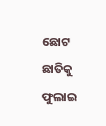ଛୋଟ ଛାତିକୁ ଫୁଲାଇ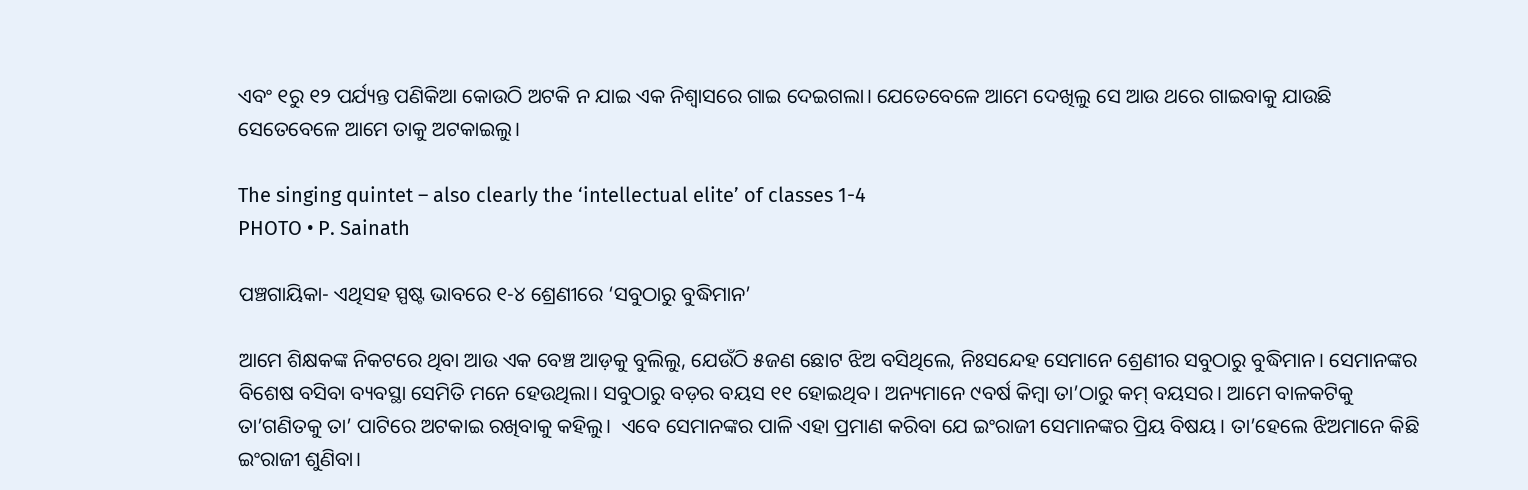ଏବଂ ୧ରୁ ୧୨ ପର୍ଯ୍ୟନ୍ତ ପଣିକିଆ କୋଉଠି ଅଟକି ନ ଯାଇ ଏକ ନିଶ୍ୱାସରେ ଗାଇ ଦେଇଗଲା। ଯେତେବେଳେ ଆମେ ଦେଖିଲୁ ସେ ଆଉ ଥରେ ଗାଇବାକୁ ଯାଉଛି ସେତେବେଳେ ଆମେ ତାକୁ ଅଟକାଇଲୁ।

The singing quintet – also clearly the ‘intellectual elite’ of classes 1-4
PHOTO • P. Sainath

ପଞ୍ଚଗାୟିକା- ଏଥିସହ ସ୍ପଷ୍ଟ ଭାବରେ ୧-୪ ଶ୍ରେଣୀରେ ‘ସବୁଠାରୁ ବୁଦ୍ଧିମାନ’

ଆମେ ଶିକ୍ଷକଙ୍କ ନିକଟରେ ଥିବା ଆଉ ଏକ ବେଞ୍ଚ ଆଡ଼କୁ ବୁଲିଲୁ, ଯେଉଁଠି ୫ଜଣ ଛୋଟ ଝିଅ ବସିଥିଲେ, ନିଃସନ୍ଦେହ ସେମାନେ ଶ୍ରେଣୀର ସବୁଠାରୁ ବୁଦ୍ଧିମାନ। ସେମାନଙ୍କର ବିଶେଷ ବସିବା ବ୍ୟବସ୍ଥା ସେମିତି ମନେ ହେଉଥିଲା। ସବୁଠାରୁ ବଡ଼ର ବୟସ ୧୧ ହୋଇଥିବ। ଅନ୍ୟମାନେ ୯ବର୍ଷ କିମ୍ବା ତା’ଠାରୁ କମ୍‌ ବୟସର। ଆମେ ବାଳକଟିକୁ ତା’ଗଣିତକୁ ତା’ ପାଟିରେ ଅଟକାଇ ରଖିବାକୁ କହିଲୁ।  ଏବେ ସେମାନଙ୍କର ପାଳି ଏହା ପ୍ରମାଣ କରିବା ଯେ ଇଂରାଜୀ ସେମାନଙ୍କର ପ୍ରିୟ ବିଷୟ। ତା’ହେଲେ ଝିଅମାନେ କିଛି ଇଂରାଜୀ ଶୁଣିବା।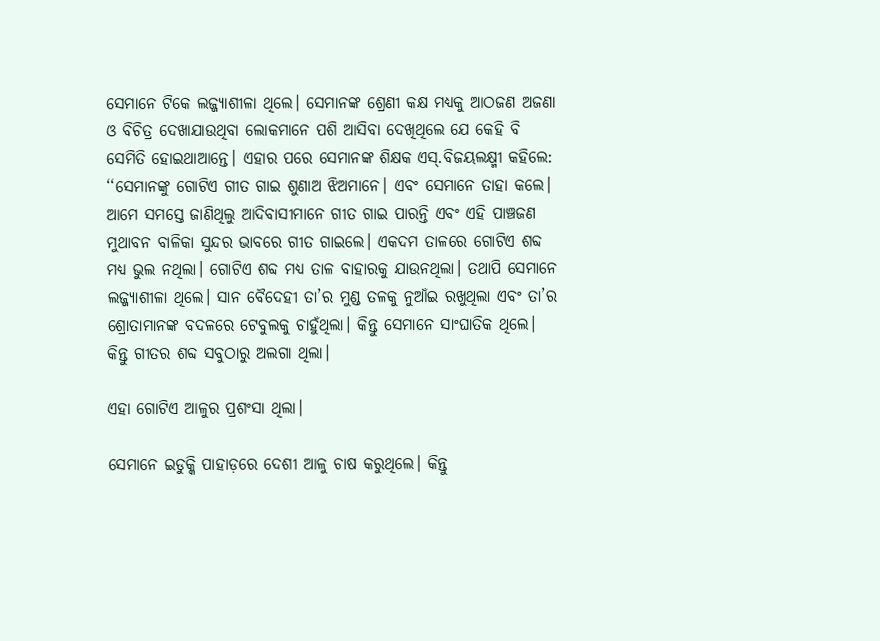ସେମାନେ ଟିକେ ଲଜ୍ଜ୍ୟାଶୀଳା ଥିଲେ। ସେମାନଙ୍କ ଶ୍ରେଣୀ କକ୍ଷ ମଧ୍ୟକୁ ଆଠଜଣ ଅଜଣା ଓ ବିଚିତ୍ର ଦେଖାଯାଉଥିବା ଲୋକମାନେ ପଶି ଆସିବା ଦେଖିଥିଲେ ଯେ କେହି ବି ସେମିତି ହୋଇଥାଆନ୍ତେ। ଏହାର ପରେ ସେମାନଙ୍କ ଶିକ୍ଷକ ଏସ୍‌.ବିଜୟଲକ୍ଷ୍ମୀ କହିଲେ: ‘‘ସେମାନଙ୍କୁ ଗୋଟିଏ ଗୀତ ଗାଇ ଶୁଣାଅ ଝିଅମାନେ। ଏବଂ ସେମାନେ ତାହା କଲେ। ଆମେ ସମସ୍ତେ ଜାଣିଥିଲୁ ଆଦିବାସୀମାନେ ଗୀତ ଗାଇ ପାରନ୍ତି ଏବଂ ଏହି ପାଞ୍ଚଜଣ ମୁଥାବନ ବାଳିକା ସୁନ୍ଦର ଭାବରେ ଗୀତ ଗାଇଲେ। ଏକଦମ ତାଳରେ ଗୋଟିଏ ଶବ୍ଦ ମଧ୍ୟ ଭୁଲ ନଥିଲା। ଗୋଟିଏ ଶବ୍ଦ ମଧ୍ୟ ତାଳ ବାହାରକୁ ଯାଉନଥିଲା। ତଥାପି ସେମାନେ ଲଜ୍ଜ୍ୟାଶୀଳା ଥିଲେ। ସାନ ବୈଦେହୀ ତା’ର ମୁଣ୍ଡ ତଳକୁ ନୁଆଁଇ ରଖୁଥିଲା ଏବଂ ତା’ର ଶ୍ରୋତାମାନଙ୍କ ବଦଳରେ ଟେବୁଲକୁ ଚାହୁଁଥିଲା। କିନ୍ତୁ ସେମାନେ ସାଂଘାତିକ ଥିଲେ। କିନ୍ତୁ ଗୀତର ଶବ୍ଦ ସବୁଠାରୁ ଅଲଗା ଥିଲା।

ଏହା ଗୋଟିଏ ଆଳୁର ପ୍ରଶଂସା ଥିଲା।

ସେମାନେ ଇଡୁକ୍କି ପାହାଡ଼ରେ ଦେଶୀ ଆଳୁ ଚାଷ କରୁଥିଲେ। କିନ୍ତୁ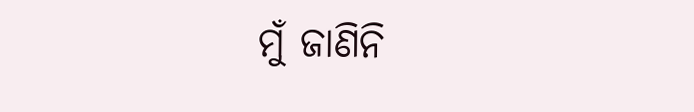ମୁଁ ଜାଣିନି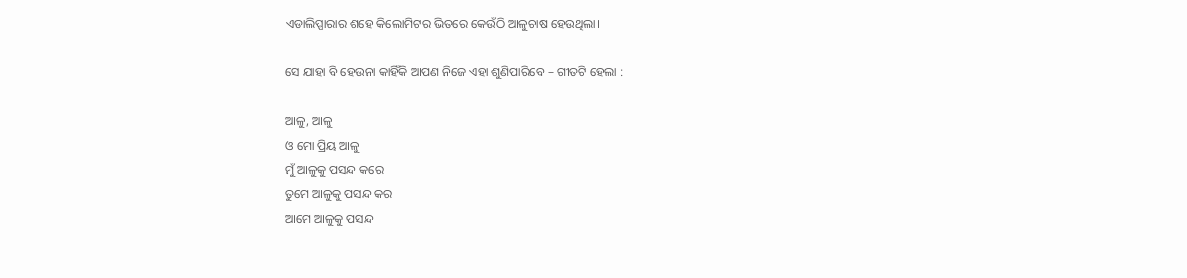ଏଡାଲିପ୍ପାରାର ଶହେ କିଲୋମିଟର ଭିତରେ କେଉଁଠି ଆଳୁଚାଷ ହେଉଥିଲା।

ସେ ଯାହା ବି ହେଉନା କାହିଁକି ଆପଣ ନିଜେ ଏହା ଶୁଣିପାରିବେ – ଗୀତଟି ହେଲା :

ଆଳୁ, ଆଳୁ
ଓ ମୋ ପ୍ରିୟ ଆଳୁ
ମୁଁ ଆଳୁକୁ ପସନ୍ଦ କରେ
ତୁମେ ଆଳୁକୁ ପସନ୍ଦ କର
ଆମେ ଆଳୁକୁ ପସନ୍ଦ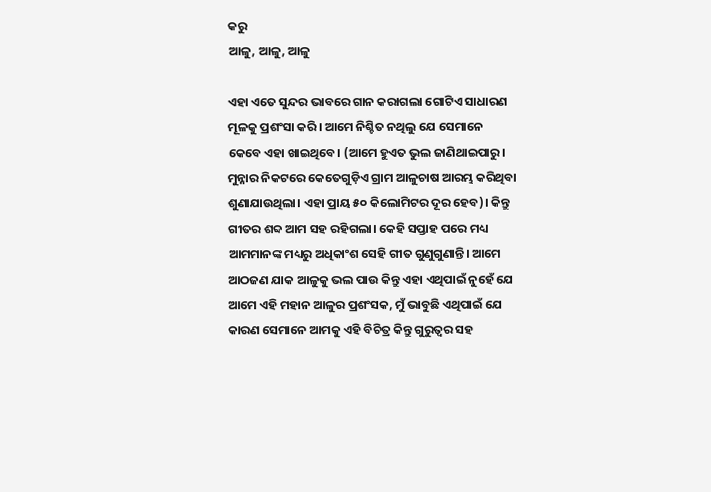କରୁ
ଆଳୁ, ଆଳୁ, ଆଳୁ

ଏହା ଏତେ ସୁନ୍ଦର ଭାବରେ ଗାନ କରାଗଲା ଗୋଟିଏ ସାଧାରଣ ମୂଳକୁ ପ୍ରଶଂସା କରି। ଆମେ ନିଶ୍ଚିତ ନଥିଲୁ ଯେ ସେମାନେ କେବେ ଏହା ଖାଇଥିବେ। (ଆମେ ହୁଏତ ଭୁଲ ଜାଣିଥାଇପାରୁ। ମୁନ୍ନାର ନିକଟରେ କେତେଗୁଡ଼ିଏ ଗ୍ରାମ ଆଳୁଚାଷ ଆରମ୍ଭ କରିଥିବା ଶୁଣାଯାଉଥିଲା। ଏହା ପ୍ରାୟ ୫୦ କିଲୋମିଟର ଦୂର ହେବ)। କିନ୍ତୁ ଗୀତର ଶବ୍ଦ ଆମ ସହ ରହିଗଲା। କେହି ସପ୍ତାହ ପରେ ମଧ୍ୟ ଆମମାନଙ୍କ ମଧ୍ୟରୁ ଅଧିକାଂଶ ସେହି ଗୀତ ଗୁଣୁଗୁଣାନ୍ତି। ଆମେ ଆଠଜଣ ଯାକ ଆଳୁକୁ ଭଲ ପାଉ କିନ୍ତୁ ଏହା ଏଥିପାଇଁ ନୁହେଁ ଯେ ଆମେ ଏହି ମହାନ ଆଳୁର ପ୍ରଶଂସକ, ମୁଁ ଭାବୁଛି ଏଥିପାଇଁ ଯେ କାରଣ ସେମାନେ ଆମକୁ ଏହି ବିଚିତ୍ର କିନ୍ତୁ ଗୁରୁତ୍ୱର ସହ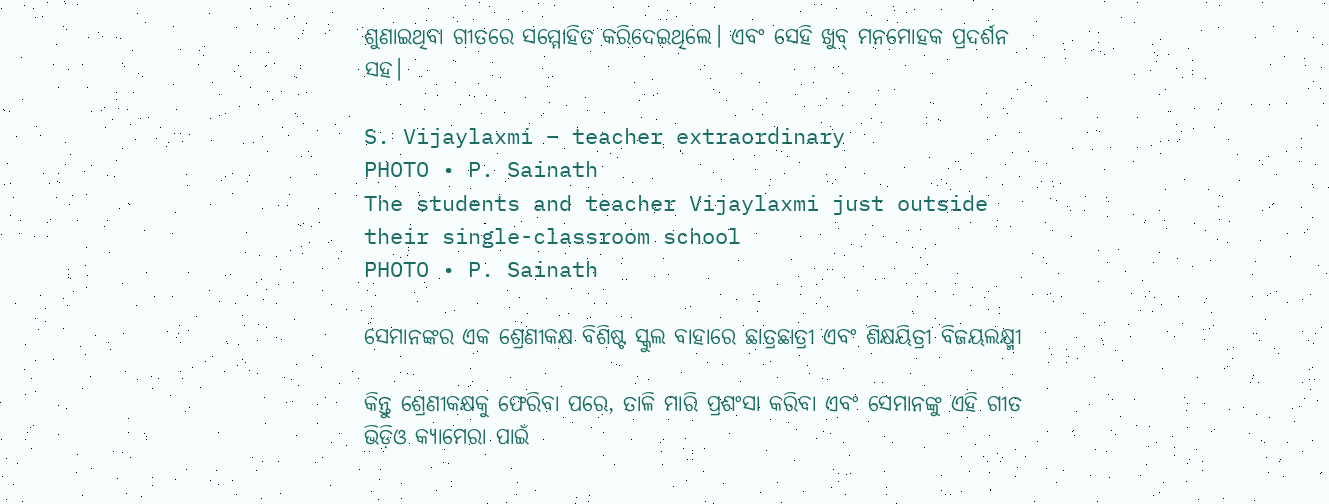ଶୁଣାଇଥିବା ଗୀତରେ ସମ୍ମୋହିତ କରିଦେଇଥିଲେ। ଏବଂ ସେହି ଖୁବ୍‌ ମନମୋହକ ପ୍ରଦର୍ଶନ ସହ।

S. Vijaylaxmi – teacher extraordinary
PHOTO • P. Sainath
The students and teacher Vijaylaxmi just outside their single-classroom school
PHOTO • P. Sainath

ସେମାନଙ୍କର ଏକ ଶ୍ରେଣୀକକ୍ଷ ବିଶିଷ୍ଟ ସ୍କୁଲ ବାହାରେ ଛାତ୍ରଛାତ୍ରୀ ଏବଂ ଶିକ୍ଷୟିତ୍ରୀ ବିଜୟଲକ୍ଷ୍ମୀ

କିନ୍ତୁ ଶ୍ରେଣୀକକ୍ଷକୁ ଫେରିବା ପରେ, ତାଳି ମାରି ପ୍ରଶଂସା କରିବା ଏବଂ ସେମାନଙ୍କୁ ଏହି ଗୀତ ଭିଡ଼ିଓ କ୍ୟାମେରା ପାଇଁ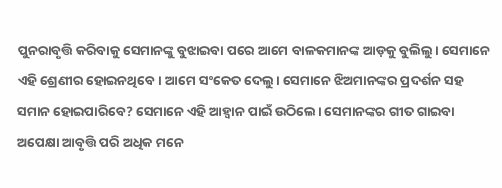ପୁନରାବୃତ୍ତି କରିବାକୁ ସେମାନଙ୍କୁ ବୁଝାଇବା ପରେ ଆମେ ବାଳକମାନଙ୍କ ଆଡ଼କୁ ବୁଲିଲୁ। ସେମାନେ ଏହି ଶ୍ରେଣୀର ହୋଇନଥିବେ। ଆମେ ସଂକେତ ଦେଲୁ। ସେମାନେ ଝିଅମାନଙ୍କର ପ୍ରଦର୍ଶନ ସହ ସମାନ ହୋଇପାରିବେ? ସେମାନେ ଏହି ଆହ୍ୱାନ ପାଇଁ ଉଠିଲେ। ସେମାନଙ୍କର ଗୀତ ଗାଇବା ଅପେକ୍ଷା ଆବୃତ୍ତି ପରି ଅଧିକ ମନେ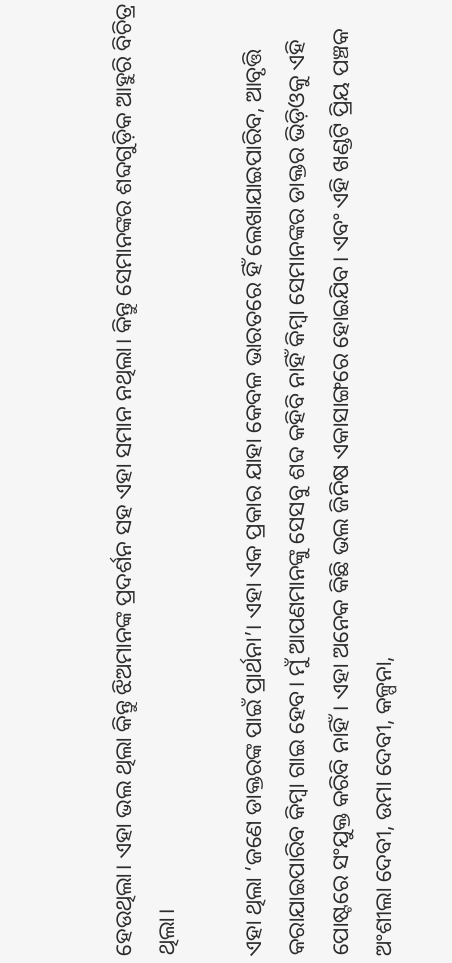ହେଉଥିଲା। ଏହା ଭଲ ଥିଲା କିନ୍ତୁ ଝିଅମାନଙ୍କ ପ୍ରଦର୍ଶନ ସହ ଏହା ସମାନ ନଥିଲା। କିନ୍ତୁ ସେମାନଙ୍କର ଶବ୍ଦଗୁଡ଼ିକ ଆହୁରି ବିଚିତ୍ର ଥିଲା।

ଏହା ଥିଲା ‘ଜଣେ ଡାକ୍ତରଙ୍କ ପାଇଁ ପ୍ରାର୍ଥନା’। ଏହା ଏକ ପ୍ରକାର ଯାହା କେବଳ ଭାରତରେ ହିଁ ଲେଖାଯାଇପାରିବ, ଆବୃତ୍ତି କରାଯାଇପାରିବ କିମ୍ବା ଗାଇ ହେବ। ମୁଁ ଆପଣମାନଙ୍କୁ ସେସବୁ ଶବ୍ଦ କହିବି ନାହିଁ କିମ୍ବା ସେମାନଙ୍କର ଡାକ୍ତର ଭିଡ଼ିଓକୁ ଏହି ପୋଷ୍ଟରେ ସଂଯୁକ୍ତ କରିବି ନାହିଁ। ଏହା ଅନେକ କିଛି ଭଲ ଜିନିଷ ଏକାସାଙ୍ଗରେ ହୋଇଯିବ। ଏବଂ ଏହି ଖଣ୍ଡଟି ପ୍ରିୟ ପଞ୍ଚକ ଅଂଶୀଲା ଦେବୀ, ଉମା ଦେବୀ, କଳ୍ପନା,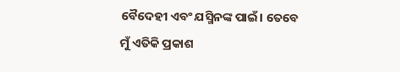ବୈଦେହୀ ଏବଂ ଯସ୍ମିନଙ୍କ ପାଇଁ। ତେବେ ମୁଁ ଏତିକି ପ୍ରକାଶ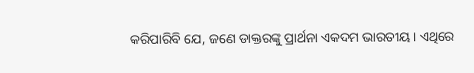କରିପାରିବି ଯେ, ଜଣେ ଡାକ୍ତରଙ୍କୁ ପ୍ରାର୍ଥନା ଏକଦମ ଭାରତୀୟ। ଏଥିରେ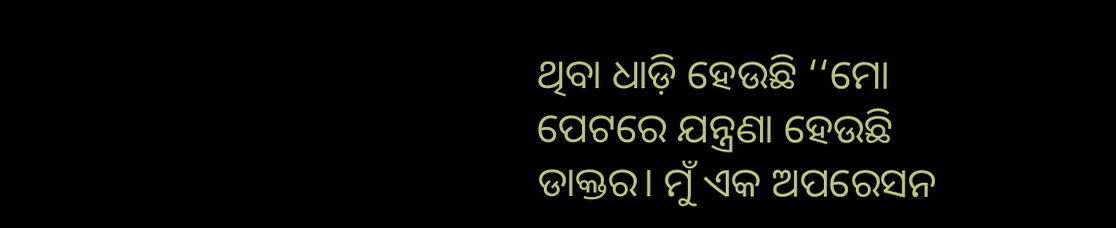ଥିବା ଧାଡ଼ି ହେଉଛି ‘‘ମୋ ପେଟରେ ଯନ୍ତ୍ରଣା ହେଉଛି ଡାକ୍ତର। ମୁଁ ଏକ ଅପରେସନ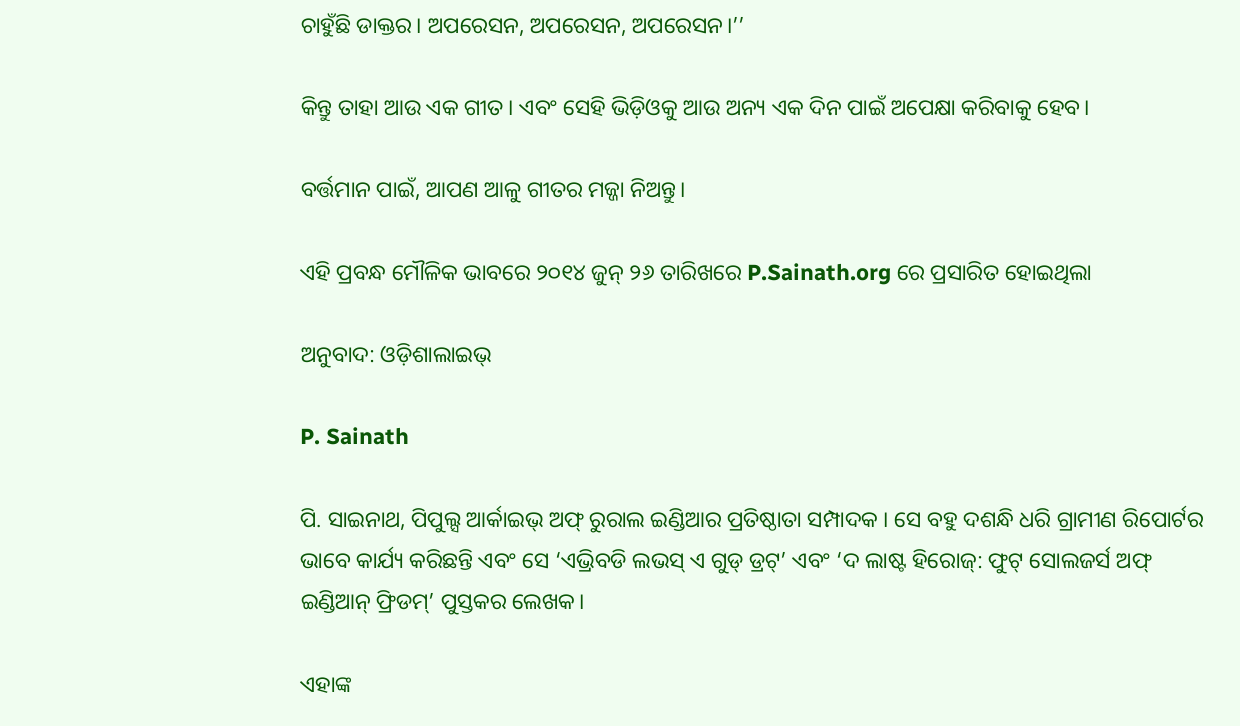ଚାହୁଁଛି ଡାକ୍ତର। ଅପରେସନ, ଅପରେସନ, ଅପରେସନ।’’

କିନ୍ତୁ ତାହା ଆଉ ଏକ ଗୀତ। ଏବଂ ସେହି ଭିଡ଼ିଓକୁ ଆଉ ଅନ୍ୟ ଏକ ଦିନ ପାଇଁ ଅପେକ୍ଷା କରିବାକୁ ହେବ।

ବର୍ତ୍ତମାନ ପାଇଁ, ଆପଣ ଆଳୁ ଗୀତର ମଜ୍ଜା ନିଅନ୍ତୁ।

ଏହି ପ୍ରବନ୍ଧ ମୌଳିକ ଭାବରେ ୨୦୧୪ ଜୁନ୍‌ ୨୬ ତାରିଖରେ P.Sainath.org ରେ ପ୍ରସାରିତ ହୋଇଥିଲା

ଅନୁବାଦ: ଓଡ଼ିଶାଲାଇଭ୍‍

P. Sainath

ପି. ସାଇନାଥ, ପିପୁଲ୍ସ ଆର୍କାଇଭ୍ ଅଫ୍ ରୁରାଲ ଇଣ୍ଡିଆର ପ୍ରତିଷ୍ଠାତା ସମ୍ପାଦକ । ସେ ବହୁ ଦଶନ୍ଧି ଧରି ଗ୍ରାମୀଣ ରିପୋର୍ଟର ଭାବେ କାର୍ଯ୍ୟ କରିଛନ୍ତି ଏବଂ ସେ ‘ଏଭ୍ରିବଡି ଲଭସ୍ ଏ ଗୁଡ୍ ଡ୍ରଟ୍’ ଏବଂ ‘ଦ ଲାଷ୍ଟ ହିରୋଜ୍: ଫୁଟ୍ ସୋଲଜର୍ସ ଅଫ୍ ଇଣ୍ଡିଆନ୍ ଫ୍ରିଡମ୍’ ପୁସ୍ତକର ଲେଖକ।

ଏହାଙ୍କ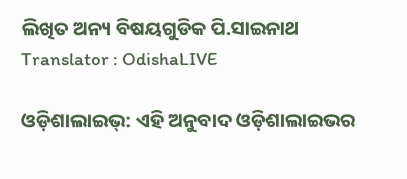ଲିଖିତ ଅନ୍ୟ ବିଷୟଗୁଡିକ ପି.ସାଇନାଥ
Translator : OdishaLIVE

ଓଡ଼ିଶାଲାଇଭ୍: ଏହି ଅନୁବାଦ ଓଡ଼ିଶାଲାଇଭର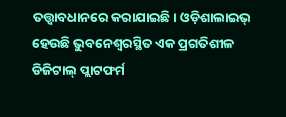ତତ୍ତ୍ୱାବଧାନରେ କରାଯାଇଛି। ଓଡ଼ିଶାଲାଇଭ୍ ହେଉଛି ଭୁବନେଶ୍ୱରସ୍ଥିତ ଏକ ପ୍ରଗତିଶୀଳ ଡିଜିଟାଲ୍ ପ୍ଲାଟଫର୍ମ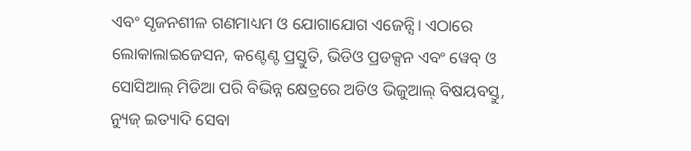ଏବଂ ସୃଜନଶୀଳ ଗଣମାଧ୍ୟମ ଓ ଯୋଗାଯୋଗ ଏଜେନ୍ସି। ଏଠାରେ ଲୋକାଲାଇଜେସନ, କଣ୍ଟେଣ୍ଟ ପ୍ରସ୍ତୁତି, ଭିଡିଓ ପ୍ରଡକ୍ସନ ଏବଂ ୱେବ୍ ଓ ସୋସିଆଲ୍ ମିଡିଆ ପରି ବିଭିନ୍ନ କ୍ଷେତ୍ରରେ ଅଡିଓ ଭିଜୁଆଲ୍‌ ବିଷୟବସ୍ତୁ, ନ୍ୟୁଜ୍ ଇତ୍ୟାଦି ସେବା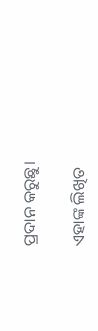ପ୍ରଦାନ କରୁଛୁ।

ଏହାଙ୍କ ଲିଖିତ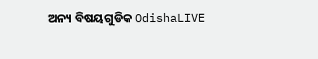ଅନ୍ୟ ବିଷୟଗୁଡିକ OdishaLIVE